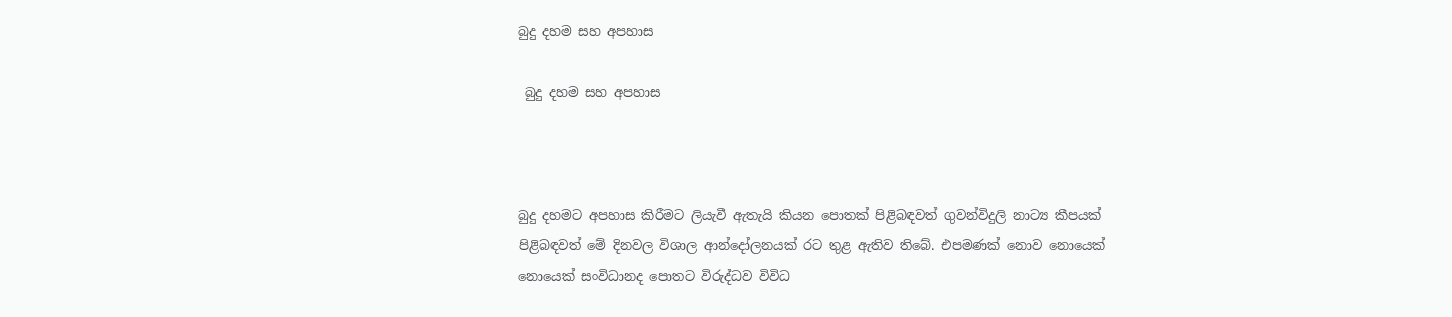බුදු දහම සහ අපහාස

 බුදු දහම සහ අපහාස



බුදු දහමට අපහාස කිරීමට ලියැවී ඇතැයි කියන පොතක් පිළිබඳවත් ගුවන්විදුලි නාට්‍ය කීපයක් පිළිබඳවත් මේ දිනවල විශාල ආන්දෝලනයක් රට තුළ ඇතිව තිබේ. එපමණක් නොව නොයෙක් නොයෙක් සංවිධානද පොතට විරුද්ධව විවිධ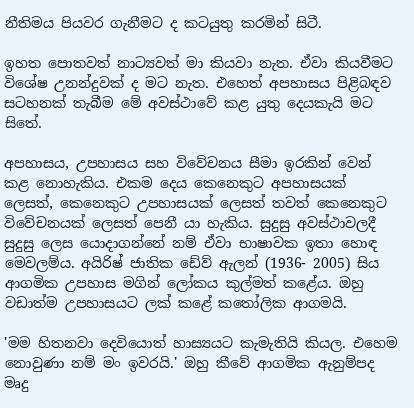නීතිමය පියවර ගැනීමට ද කටයුතු කරමින් සිටී.

ඉහත පොතවත් නාට්‍යවත් මා කියවා නැත. ඒවා කියවීමට විශේෂ උනන්දුවක් ද මට නැත. එහෙත් අපහාසය පිළිබඳව සටහනක් තැබීම මේ අවස්ථාවේ කළ යුතු දෙයකැයි මට සිතේ.

අපහාසය, උපහාසය සහ විවේචනය සීමා ඉරකින් වෙන් කළ නොහැකිය. එකම දෙය කෙනෙකුට අපහාසයක් ලෙසත්, කෙනෙකුට උපහාසයක් ලෙසත් තවත් කෙනෙකුට විවේචනයක් ලෙසත් පෙනී යා හැකිය. සුදුසු අවස්ථාවලදී සුදුසු ලෙස යොදාගන්නේ නම් ඒවා භාෂාවක ඉතා හොඳ මෙවලම්ය. අයිරිෂ් ජාතික ඩේව් ඇලන් (1936- 2005) සිය ආගමික උපහාස මගින් ලෝකය කුල්මත් කළේය. ඔහු වඩාත්ම උපහාසයට ලක් කළේ කතෝලික ආගමයි.

'මම හිතනවා දෙවියොත් හාස්‍යයට කැමැතියි කියල. එහෙම නොවුණා නම් මං ඉවරයි.' ඔහු කීවේ ආගමික ඇනුම්පද මෘදු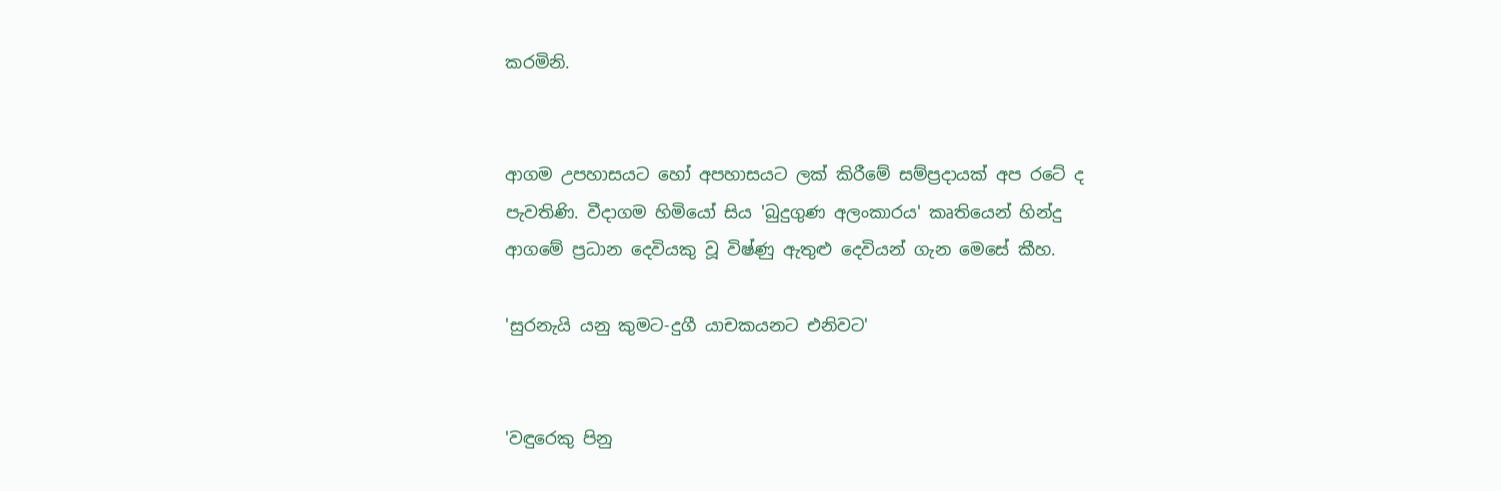කරමිනි.


ආගම උපහාසයට හෝ අපහාසයට ලක් කිරීමේ සම්ප්‍රදායක් අප රටේ ද පැවතිණි. වීදාගම හිමියෝ සිය 'බුදුගුණ අලංකාරය' කෘතියෙන් හින්දු ආගමේ ප්‍රධාන දෙවියකු වූ විෂ්ණු ඇතුළු දෙවියන් ගැන මෙසේ කීහ.

'සුරනැයි යනු කුමට-දුගී යාචකයනට එනිවට'


'වඳුරෙකු පිනු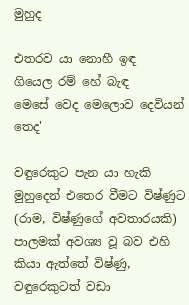මුහුද

එතරව යා නොහී ඉඳ
ගියෙල රම් හේ බැඳ
මෙසේ වෙද මෙලොව දෙවියන් තෙද'

වඳුරෙකුට පැන යා හැකි මුහුදෙන් එතෙර වීමට විෂ්ණුට (රාම, විෂ්ණුගේ අවතාරයකි) පාලමක් අවශ්‍ය වූ බව එහි කියා ඇත්තේ විෂ්ණු, වඳුරෙකුටත් වඩා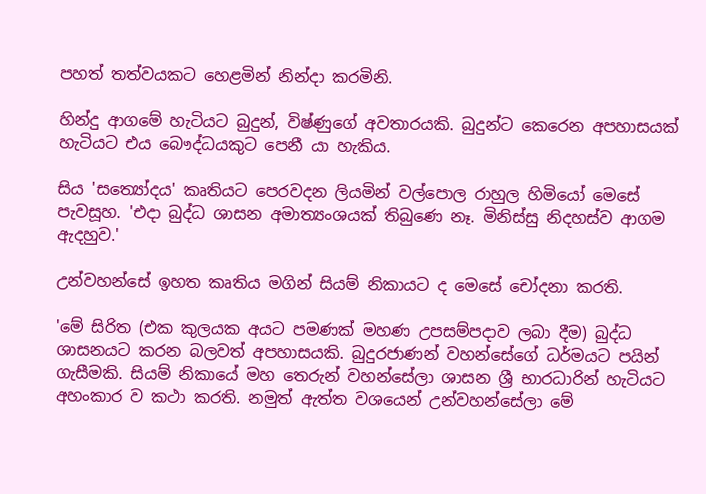පහත් තත්වයකට හෙළමින් නින්දා කරමිනි.

හින්දු ආගමේ හැටියට බුදුන්, විෂ්ණුගේ අවතාරයකි. බුදුන්ට කෙරෙන අපහාසයක් හැටියට එය බෞද්ධයකුට පෙනී යා හැකිය.

සිය 'සත්‍යෝදය' කෘතියට පෙරවදන ලියමින් වල්පොල රාහුල හිමියෝ මෙසේ පැවසූහ. 'එදා බුද්ධ ශාසන අමාත්‍යංශයක් තිබුණෙ නෑ. මිනිස්සු නිදහස්ව ආගම ඇදහුව.'

උන්වහන්සේ ඉහත කෘතිය මගින් සියම් නිකායට ද මෙසේ චෝදනා කරති.

'මේ සිරිත (එක කුලයක අයට පමණක් මහණ උපසම්පදාව ලබා දීම) බුද්ධ ශාසනයට කරන බලවත් අපහාසයකි. බුදුරජාණන් වහන්සේගේ ධර්මයට පයින් ගැසීමකි. සියම් නිකායේ මහ තෙරුන් වහන්සේලා ශාසන ශ්‍රී භාරධාරින් හැටියට අහංකාර ව කථා කරති. නමුත් ඇත්ත වශයෙන් උන්වහන්සේලා මේ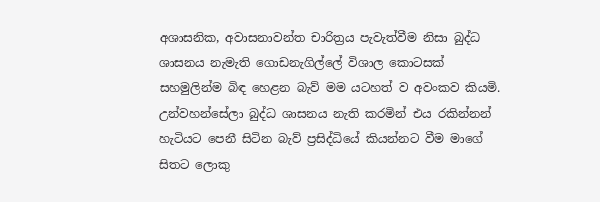අශාසනික, අවාසනාවන්ත චාරිත්‍රය පැවැත්වීම නිසා බුද්ධ ශාසනය නැමැති ගොඩනැගිල්ලේ විශාල කොටසක් සහමුලින්ම බිඳ හෙළන බැව් මම යටහත් ව අවංකව කියමි. උන්වහන්සේලා බුද්ධ ශාසනය නැති කරමින් එය රකින්නන් හැටියට පෙනී සිටින බැව් ප්‍රසිද්ධියේ කියන්නට වීම මාගේ සිතට ලොකු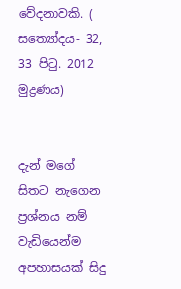වේදනාවකි. ( සත්‍යෝදය- 32, 33 පිටු. 2012 මුද්‍රණය)


දැන් මගේ සිතට නැගෙන ප්‍රශ්නය නම් වැඩියෙන්ම අපහාසයක් සිදු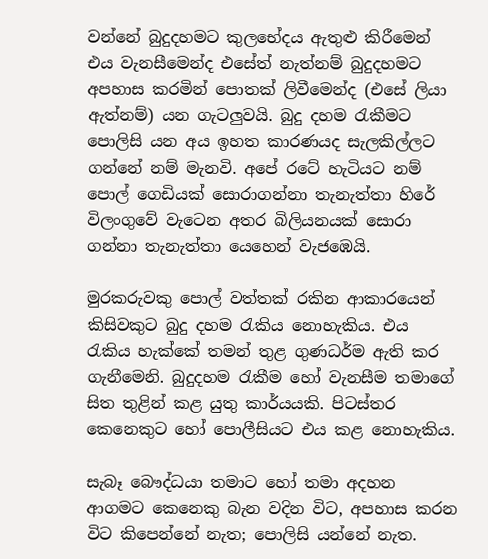වන්නේ බුදුදහමට කුලභේදය ඇතුළු කිරීමෙන් එය වැනසීමෙන්ද එසේත් නැත්නම් බුදුදහමට අපහාස කරමින් පොතක් ලිවීමෙන්ද (එසේ ලියා ඇත්නම්) යන ගැටලුවයි. බුදු දහම රැකීමට පොලිසි යන අය ඉහත කාරණයද සැලකිල්ලට ගන්නේ නම් මැනවි. අපේ රටේ හැටියට නම් පොල් ගෙඩියක් සොරාගන්නා තැනැත්තා හිරේ විලංගුවේ වැටෙන අතර බිලියනයක් සොරා ගන්නා තැනැත්තා යෙහෙන් වැජඹෙයි.

මුරකරුවකු පොල් වත්තක් රකින ආකාරයෙන් කිසිවකුට බුදු දහම රැකිය නොහැකිය. එය රැකිය හැක්කේ තමන් තුළ ගුණධර්ම ඇති කර ගැනීමෙනි. බුදුදහම රැකීම හෝ වැනසීම තමාගේ සිත තුළින් කළ යුතු කාර්යයකි. පිටස්තර කෙනෙකුට හෝ පොලීසියට එය කළ නොහැකිය.

සැබෑ බෞද්ධයා තමාට හෝ තමා අදහන ආගමට කෙනෙකු බැන වදින විට, අපහාස කරන විට කිපෙන්නේ නැත; පොලිසි යන්නේ නැත.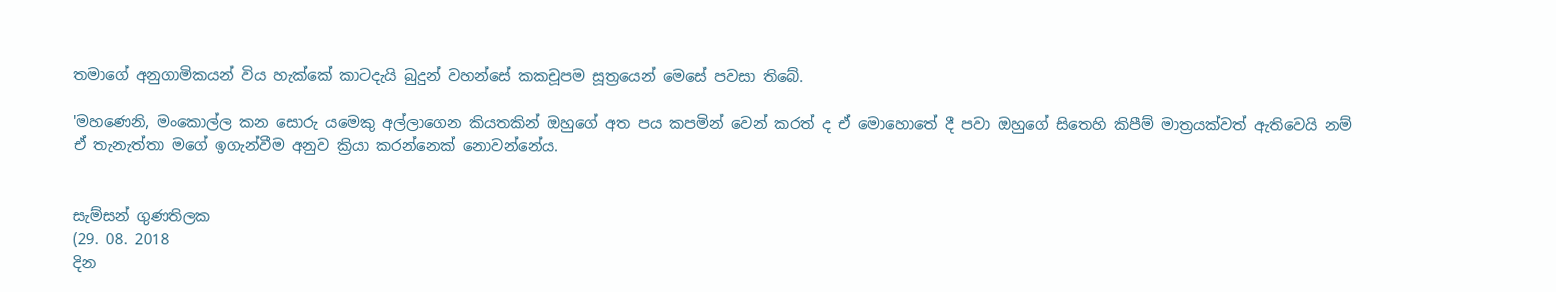තමාගේ අනුගාමිකයන් විය හැක්කේ කාටදැයි බුදුන් වහන්සේ කකචූපම සූත්‍රයෙන් මෙසේ පවසා තිබේ.

'මහණෙනි, මංකොල්ල කන සොරු යමෙකු අල්ලාගෙන කියතකින් ඔහුගේ අත පය කපමින් වෙන් කරත් ද ඒ මොහොතේ දී පවා ඔහුගේ සිතෙහි කිපීම් මාත්‍රයක්වත් ඇතිවෙයි නම් ඒ තැනැත්තා මගේ ඉගැන්වීම අනුව ක්‍රියා කරන්නෙක් නොවන්නේය.


සැම්සන් ගුණතිලක
(29. 08. 2018
දින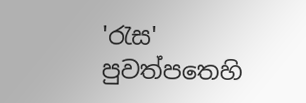'රැස' පුවත්පතෙහි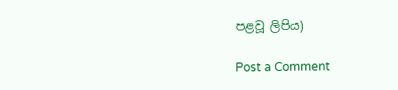පළවූ ලිපිය)

Post a Comment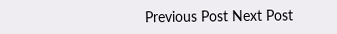Previous Post Next Post